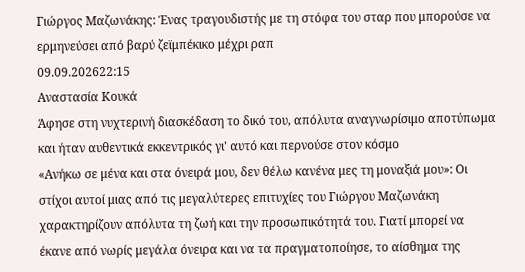Γιώργος Μαζωνάκης: Ένας τραγουδιστής με τη στόφα του σταρ που μπορούσε να ερμηνεύσει από βαρύ ζεϊμπέκικο μέχρι ραπ
09.09.202622:15
Αναστασία Κουκά
Άφησε στη νυχτερινή διασκέδαση το δικό του, απόλυτα αναγνωρίσιμο αποτύπωμα και ήταν αυθεντικά εκκεντρικός γι' αυτό και περνούσε στον κόσμο
«Ανήκω σε μένα και στα όνειρά μου, δεν θέλω κανένα μες τη μοναξιά μου»: Οι στίχοι αυτοί μιας από τις μεγαλύτερες επιτυχίες του Γιώργου Μαζωνάκη χαρακτηρίζουν απόλυτα τη ζωή και την προσωπικότητά του. Γιατί μπορεί να έκανε από νωρίς μεγάλα όνειρα και να τα πραγματοποίησε, το αίσθημα της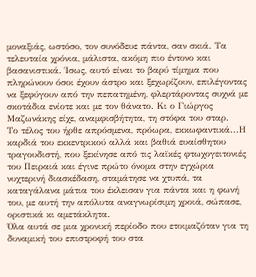μοναξιάς, ωστόσο, τον συνόδευε πάντα, σαν σκιά. Τα τελευταία χρόνια, μάλιστα, ακόμη πιο έντονο και βασανιστικά. Ίσως, αυτό είναι το βαρύ τίμημα που πληρώνουν όσοι έχουν άστρο και ξεχωρίζουν, επιλέγοντας να ξεφύγουν από την πεπατημένη, φλερτάροντας συχνά με σκοτάδια ενίοτε και με τον θάνατο. Κι ο Γιώργος Μαζωνάκης είχε, αναμφισβήτητα, τη στόφα του σταρ.
Το τέλος του ήρθε απρόσμενα, πρόωρα, εκκωφαντικά...Η καρδιά του εκκεντρικού αλλά και βαθιά ευαίσθητου τραγουδιστή, που ξεκίνησε από τις λαϊκές φτωχογειτονιές του Πειραιά και έγινε πρώτο όνομα στην εγχώρια νυχτερινή διασκέδαση, σταμάτησε να χτυπά, τα καταγάλανα μάτια του έκλεισαν για πάντα και η φωνή του, με αυτή την απόλυτα αναγνωρίσιμη χροιά, σώπασε, οριστικά κι αμετάκλητα.
Όλα αυτά σε μια χρονική περίοδο που ετοιμαζόταν για τη δυναμική του επιστροφή του στα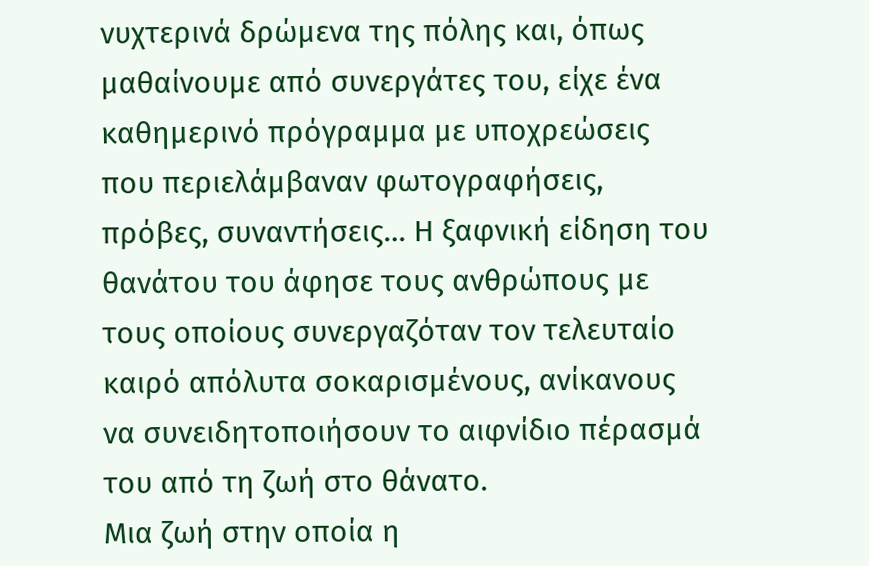νυχτερινά δρώμενα της πόλης και, όπως μαθαίνουμε από συνεργάτες του, είχε ένα καθημερινό πρόγραμμα με υποχρεώσεις που περιελάμβαναν φωτογραφήσεις, πρόβες, συναντήσεις… Η ξαφνική είδηση του θανάτου του άφησε τους ανθρώπους με τους οποίους συνεργαζόταν τον τελευταίο καιρό απόλυτα σοκαρισμένους, ανίκανους να συνειδητοποιήσουν το αιφνίδιο πέρασμά του από τη ζωή στο θάνατο.
Μια ζωή στην οποία η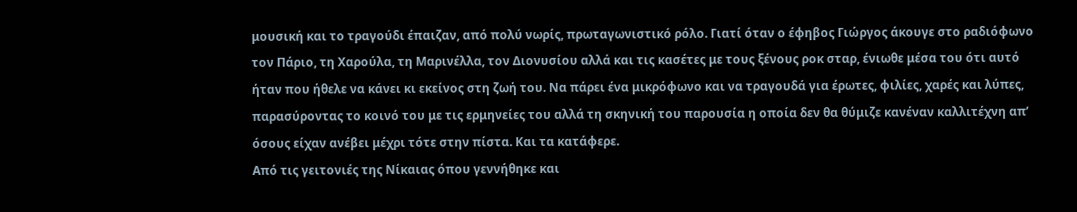μουσική και το τραγούδι έπαιζαν, από πολύ νωρίς, πρωταγωνιστικό ρόλο. Γιατί όταν ο έφηβος Γιώργος άκουγε στο ραδιόφωνο τον Πάριο, τη Χαρούλα, τη Μαρινέλλα, τον Διονυσίου αλλά και τις κασέτες με τους ξένους ροκ σταρ, ένιωθε μέσα του ότι αυτό ήταν που ήθελε να κάνει κι εκείνος στη ζωή του. Να πάρει ένα μικρόφωνο και να τραγουδά για έρωτες, φιλίες, χαρές και λύπες, παρασύροντας το κοινό του με τις ερμηνείες του αλλά τη σκηνική του παρουσία η οποία δεν θα θύμιζε κανέναν καλλιτέχνη απ’ όσους είχαν ανέβει μέχρι τότε στην πίστα. Και τα κατάφερε.
Από τις γειτονιές της Νίκαιας όπου γεννήθηκε και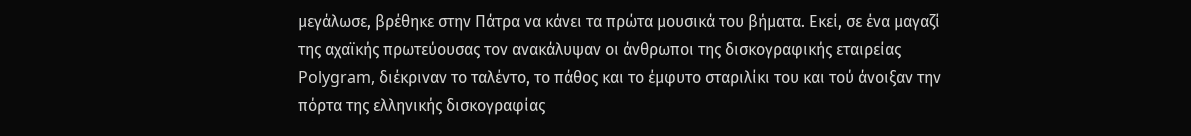μεγάλωσε, βρέθηκε στην Πάτρα να κάνει τα πρώτα μουσικά του βήματα. Εκεί, σε ένα μαγαζί της αχαϊκής πρωτεύουσας τον ανακάλυψαν οι άνθρωποι της δισκογραφικής εταιρείας Polygram, διέκριναν το ταλέντο, το πάθος και το έμφυτο σταριλίκι του και τού άνοιξαν την πόρτα της ελληνικής δισκογραφίας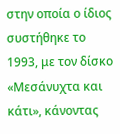στην οποία ο ίδιος συστήθηκε το 1993, με τον δίσκο «Μεσάνυχτα και κάτι», κάνοντας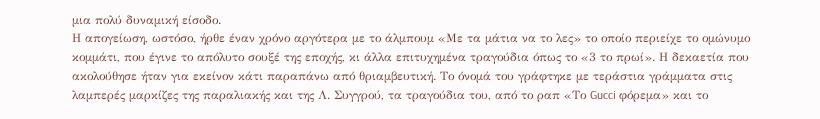μια πολύ δυναμική είσοδο.
Η απογείωση, ωστόσο, ήρθε έναν χρόνο αργότερα με το άλμπουμ «Με τα μάτια να το λες» το οποίο περιείχε το ομώνυμο κομμάτι, που έγινε το απόλυτο σουξέ της εποχής, κι άλλα επιτυχημένα τραγούδια όπως το «3 το πρωί». Η δεκαετία που ακολούθησε ήταν για εκείνον κάτι παραπάνω από θριαμβευτική. Το όνομά του γράφτηκε με τεράστια γράμματα στις λαμπερές μαρκίζες της παραλιακής και της Λ. Συγγρού, τα τραγούδια του, από το ραπ «Το Gucci φόρεμα» και το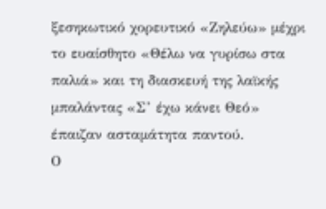ξεσηκωτικό χορευτικό «Ζηλεύω» μέχρι το ευαίσθητο «Θέλω να γυρίσω στα παλιά» και τη διασκευή της λαϊκής μπαλάντας «Σ’ έχω κάνει Θεό» έπαιζαν ασταμάτητα παντού.
Ο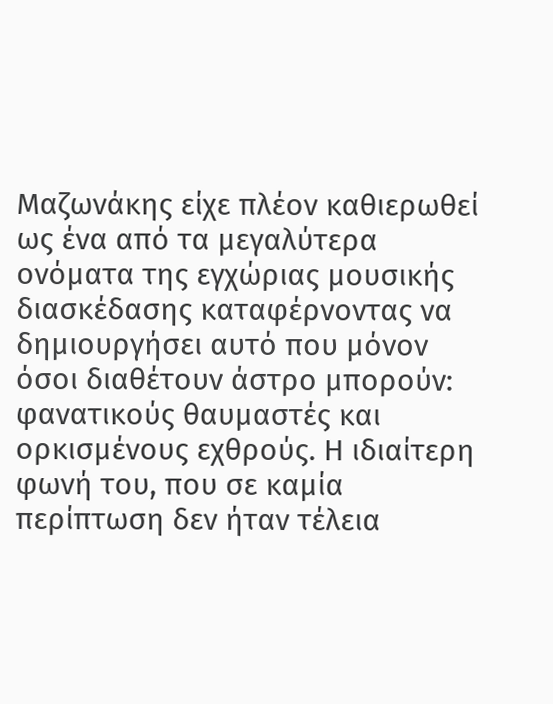Μαζωνάκης είχε πλέον καθιερωθεί ως ένα από τα μεγαλύτερα ονόματα της εγχώριας μουσικής διασκέδασης καταφέρνοντας να δημιουργήσει αυτό που μόνον όσοι διαθέτουν άστρο μπορούν: φανατικούς θαυμαστές και ορκισμένους εχθρούς. Η ιδιαίτερη φωνή του, που σε καμία περίπτωση δεν ήταν τέλεια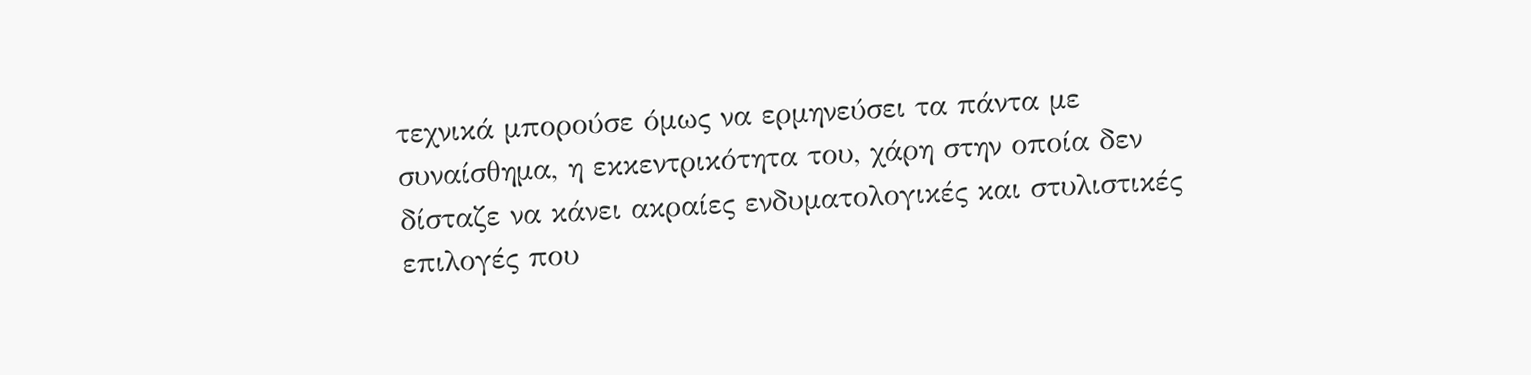τεχνικά μπορούσε όμως να ερμηνεύσει τα πάντα με συναίσθημα, η εκκεντρικότητα του, χάρη στην οποία δεν δίσταζε να κάνει ακραίες ενδυματολογικές και στυλιστικές επιλογές που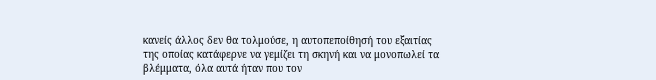κανείς άλλος δεν θα τολμούσε, η αυτοπεποίθησή του εξαιτίας της οποίας κατάφερνε να γεμίζει τη σκηνή και να μονοπωλεί τα βλέμματα, όλα αυτά ήταν που τον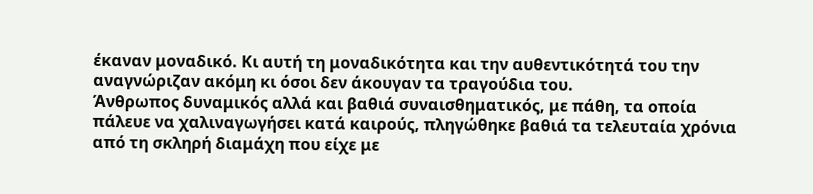έκαναν μοναδικό. Κι αυτή τη μοναδικότητα και την αυθεντικότητά του την αναγνώριζαν ακόμη κι όσοι δεν άκουγαν τα τραγούδια του.
Άνθρωπος δυναμικός αλλά και βαθιά συναισθηματικός, με πάθη, τα οποία πάλευε να χαλιναγωγήσει κατά καιρούς, πληγώθηκε βαθιά τα τελευταία χρόνια από τη σκληρή διαμάχη που είχε με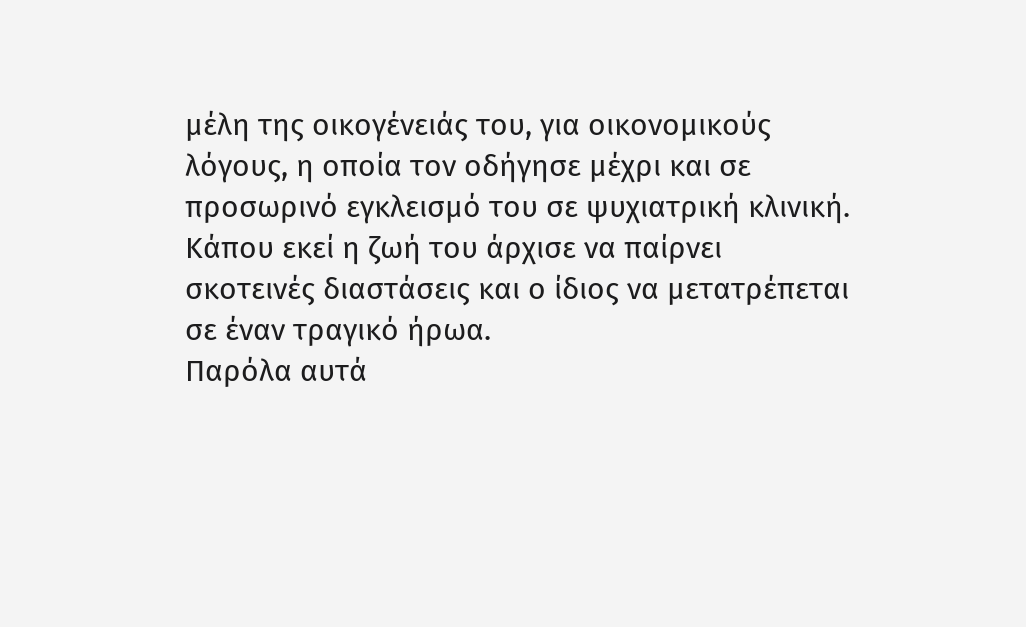μέλη της οικογένειάς του, για οικονομικούς λόγους, η οποία τον οδήγησε μέχρι και σε προσωρινό εγκλεισμό του σε ψυχιατρική κλινική. Κάπου εκεί η ζωή του άρχισε να παίρνει σκοτεινές διαστάσεις και ο ίδιος να μετατρέπεται σε έναν τραγικό ήρωα.
Παρόλα αυτά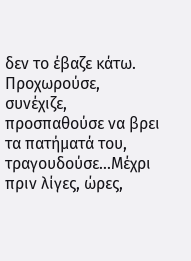δεν το έβαζε κάτω. Προχωρούσε, συνέχιζε, προσπαθούσε να βρει τα πατήματά του, τραγουδούσε...Μέχρι πριν λίγες, ώρες,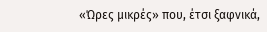«Ώρες μικρές» που, έτσι ξαφνικά,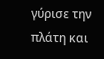γύρισε την πλάτη και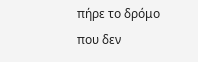πήρε το δρόμο που δεν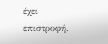έχει επιστροφή.